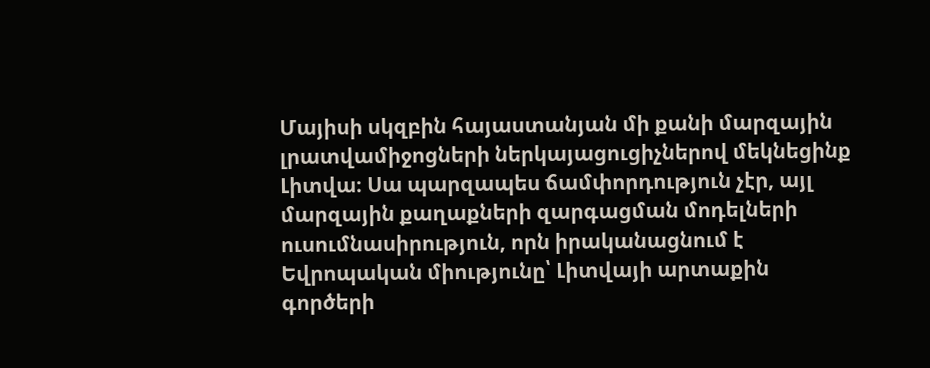Մայիսի սկզբին հայաստանյան մի քանի մարզային լրատվամիջոցների ներկայացուցիչներով մեկնեցինք Լիտվա։ Սա պարզապես ճամփորդություն չէր, այլ մարզային քաղաքների զարգացման մոդելների ուսումնասիրություն, որն իրականացնում է Եվրոպական միությունը՝ Լիտվայի արտաքին գործերի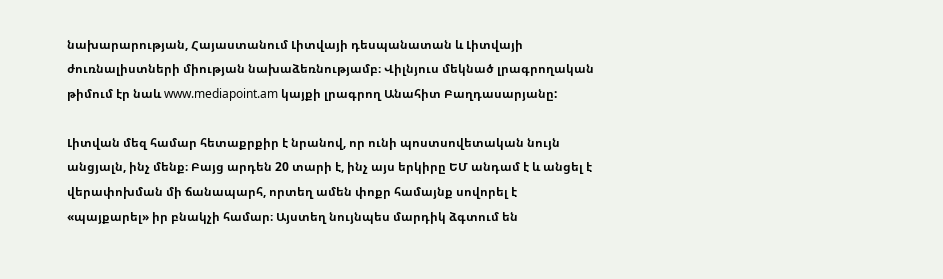նախարարության, Հայաստանում Լիտվայի դեսպանատան և Լիտվայի ժուռնալիստների միության նախաձեռնությամբ։ Վիլնյուս մեկնած լրագրողական թիմում էր նաև www.mediapoint.am կայքի լրագրող Անահիտ Բաղդասարյանը:

Լիտվան մեզ համար հետաքրքիր է նրանով, որ ունի պոստսովետական նույն անցյալն, ինչ մենք։ Բայց արդեն 20 տարի է, ինչ այս երկիրը ԵՄ անդամ է և անցել է վերափոխման մի ճանապարհ, որտեղ ամեն փոքր համայնք սովորել է «պայքարել» իր բնակչի համար։ Այստեղ նույնպես մարդիկ ձգտում են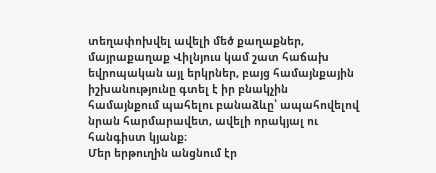տեղափոխվել ավելի մեծ քաղաքներ, մայրաքաղաք Վիլնյուս կամ շատ հաճախ եվրոպական այլ երկրներ, բայց համայնքային իշխանությունը գտել է իր բնակչին համայնքում պահելու բանաձևը՝ ապահովելով նրան հարմարավետ, ավելի որակյալ ու հանգիստ կյանք։
Մեր երթուղին անցնում էր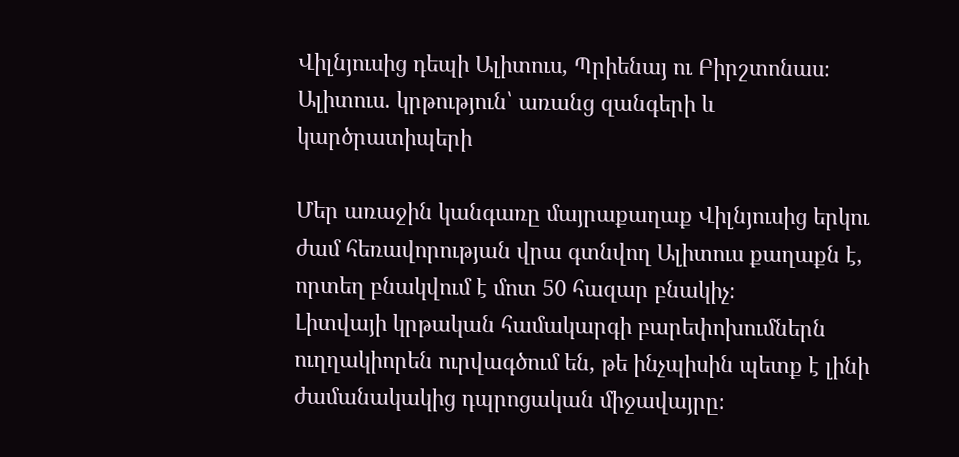Վիլնյուսից դեպի Ալիտուս, Պրիենայ ու Բիրշտոնաս։
Ալիտուս. կրթություն՝ առանց զանգերի և կարծրատիպերի

Մեր առաջին կանգառը մայրաքաղաք Վիլնյուսից երկու ժամ հեռավորության վրա գտնվող Ալիտուս քաղաքն է, որտեղ բնակվում է մոտ 50 հազար բնակիչ։
Լիտվայի կրթական համակարգի բարեփոխումներն ուղղակիորեն ուրվագծում են, թե ինչպիսին պետք է լինի ժամանակակից դպրոցական միջավայրը։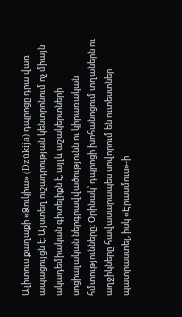Ալիտուս քաղաքի «Ձուկիա» (Dzūkija) դպրոցը դրա վառ ապացույցն է։ Այստեղ ուշադրության կենտրոնում ոչ միայն ակադեմիական գիտելիքն է, այլև աշակերտների սոցիալական ներգրավվածությունն ու կիրառական հմտությունները։ Օրինակ՝ դպրոցի խոհանոցում տղաներն ու աղջիկները հավասարապես սովորում են ուտեստներ պատրաստել, իսկ «Էրասմուս»-ի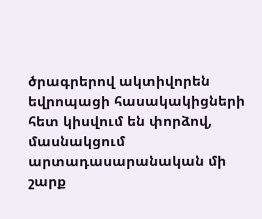ծրագրերով ակտիվորեն եվրոպացի հասակակիցների հետ կիսվում են փորձով, մասնակցում արտադասարանական մի շարք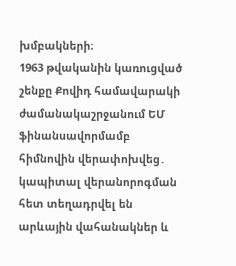խմբակների։
1963 թվականին կառուցված շենքը Քովիդ համավարակի ժամանակաշրջանում ԵՄ ֆինանսավորմամբ հիմնովին վերափոխվեց․ կապիտալ վերանորոգման հետ տեղադրվել են արևային վահանակներ և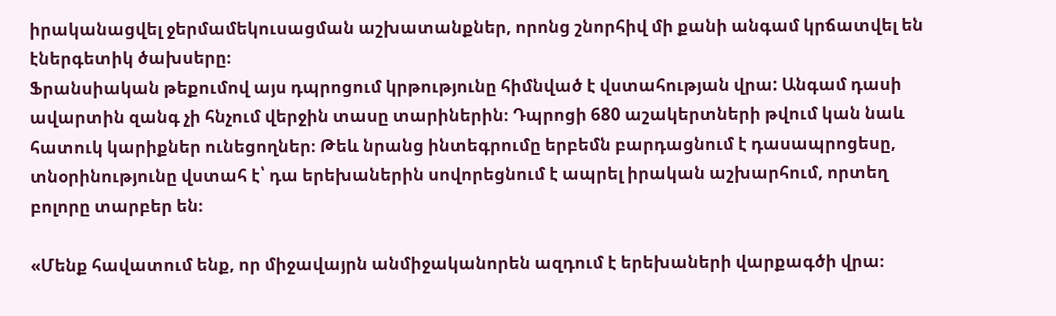իրականացվել ջերմամեկուսացման աշխատանքներ, որոնց շնորհիվ մի քանի անգամ կրճատվել են էներգետիկ ծախսերը։
Ֆրանսիական թեքումով այս դպրոցում կրթությունը հիմնված է վստահության վրա: Անգամ դասի ավարտին զանգ չի հնչում վերջին տասը տարիներին։ Դպրոցի 680 աշակերտների թվում կան նաև հատուկ կարիքներ ունեցողներ։ Թեև նրանց ինտեգրումը երբեմն բարդացնում է դասապրոցեսը, տնօրինությունը վստահ է՝ դա երեխաներին սովորեցնում է ապրել իրական աշխարհում, որտեղ բոլորը տարբեր են։

«Մենք հավատում ենք, որ միջավայրն անմիջականորեն ազդում է երեխաների վարքագծի վրա։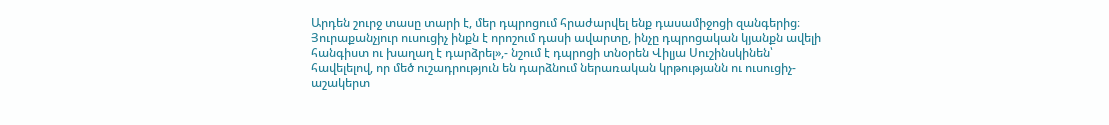Արդեն շուրջ տասը տարի է, մեր դպրոցում հրաժարվել ենք դասամիջոցի զանգերից։ Յուրաքանչյուր ուսուցիչ ինքն է որոշում դասի ավարտը, ինչը դպրոցական կյանքն ավելի հանգիստ ու խաղաղ է դարձրել»,- նշում է դպրոցի տնօրեն Վիլյա Սուշինսկինեն՝ հավելելով, որ մեծ ուշադրություն են դարձնում ներառական կրթությանն ու ուսուցիչ-աշակերտ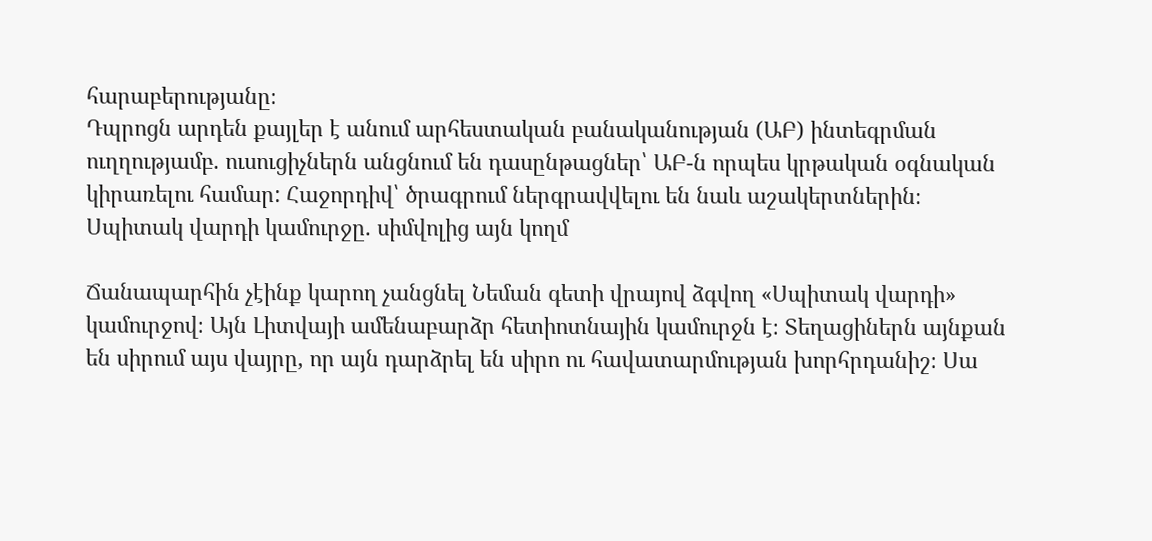հարաբերությանը։
Դպրոցն արդեն քայլեր է անում արհեստական բանականության (ԱԲ) ինտեգրման ուղղությամբ. ուսուցիչներն անցնում են դասընթացներ՝ ԱԲ-ն որպես կրթական օգնական կիրառելու համար: Հաջորդիվ՝ ծրագրում ներգրավվելու են նաև աշակերտներին։
Սպիտակ վարդի կամուրջը. սիմվոլից այն կողմ

Ճանապարհին չէինք կարող չանցնել Նեման գետի վրայով ձգվող «Սպիտակ վարդի» կամուրջով։ Այն Լիտվայի ամենաբարձր հետիոտնային կամուրջն է։ Տեղացիներն այնքան են սիրում այս վայրը, որ այն դարձրել են սիրո ու հավատարմության խորհրդանիշ։ Սա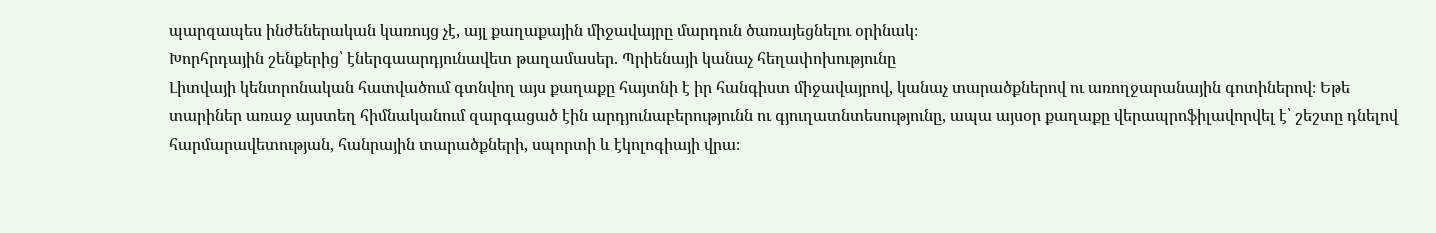պարզապես ինժեներական կառույց չէ, այլ քաղաքային միջավայրը մարդուն ծառայեցնելու օրինակ։
Խորհրդային շենքերից՝ էներգաարդյունավետ թաղամասեր. Պրիենայի կանաչ հեղափոխությունը
Լիտվայի կենտրոնական հատվածում գտնվող այս քաղաքը հայտնի է իր հանգիստ միջավայրով, կանաչ տարածքներով ու առողջարանային գոտիներով։ Եթե տարիներ առաջ այստեղ հիմնականում զարգացած էին արդյունաբերությունն ու գյուղատնտեսությունը, ապա այսօր քաղաքը վերապրոֆիլավորվել է՝ շեշտը դնելով հարմարավետության, հանրային տարածքների, սպորտի և էկոլոգիայի վրա։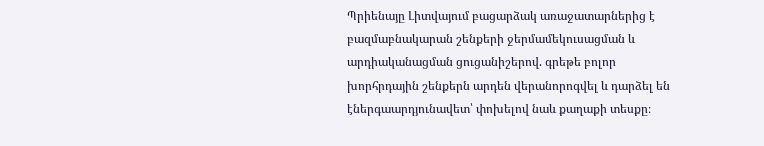Պրիենայը Լիտվայում բացարձակ առաջատարներից է բազմաբնակարան շենքերի ջերմամեկուսացման և արդիականացման ցուցանիշերով. գրեթե բոլոր խորհրդային շենքերն արդեն վերանորոգվել և դարձել են էներգաարդյունավետ՝ փոխելով նաև քաղաքի տեսքը։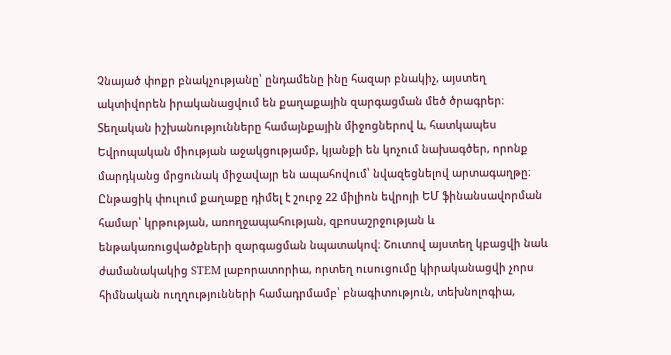Չնայած փոքր բնակչությանը՝ ընդամենը ինը հազար բնակիչ, այստեղ ակտիվորեն իրականացվում են քաղաքային զարգացման մեծ ծրագրեր։ Տեղական իշխանությունները համայնքային միջոցներով և, հատկապես Եվրոպական միության աջակցությամբ, կյանքի են կոչում նախագծեր, որոնք մարդկանց մրցունակ միջավայր են ապահովում՝ նվազեցնելով արտագաղթը։ Ընթացիկ փուլում քաղաքը դիմել է շուրջ 22 միլիոն եվրոյի ԵՄ ֆինանսավորման համար՝ կրթության, առողջապահության, զբոսաշրջության և ենթակառուցվածքների զարգացման նպատակով։ Շուտով այստեղ կբացվի նաև ժամանակակից STEM լաբորատորիա, որտեղ ուսուցումը կիրականացվի չորս հիմնական ուղղությունների համադրմամբ՝ բնագիտություն, տեխնոլոգիա,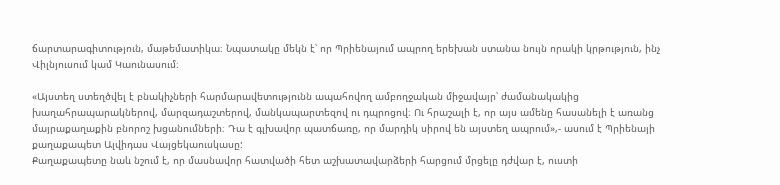ճարտարագիտություն, մաթեմատիկա։ Նպատակը մեկն է՝ որ Պրիենայում ապրող երեխան ստանա նույն որակի կրթություն, ինչ Վիլնյուսում կամ Կաունասում։

«Այստեղ ստեղծվել է բնակիչների հարմարավետությունն ապահովող ամբողջական միջավայր՝ ժամանակակից խաղահրապարակներով, մարզադաշտերով, մանկապարտեզով ու դպրոցով։ Ու հրաշալի է, որ այս ամենը հասանելի է առանց մայրաքաղաքին բնորոշ խցանումների։ Դա է գլխավոր պատճառը, որ մարդիկ սիրով են այստեղ ապրում»,- ասում է Պրիենայի քաղաքապետ Ալվիդաս Վայցեկաուսկասը:
Քաղաքապետը նաև նշում է, որ մասնավոր հատվածի հետ աշխատավարձերի հարցում մրցելը դժվար է, ուստի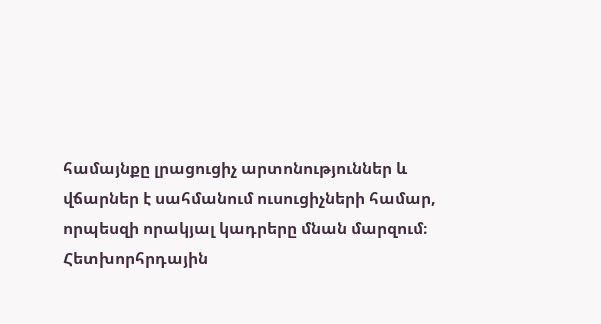համայնքը լրացուցիչ արտոնություններ և վճարներ է սահմանում ուսուցիչների համար, որպեսզի որակյալ կադրերը մնան մարզում։
Հետխորհրդային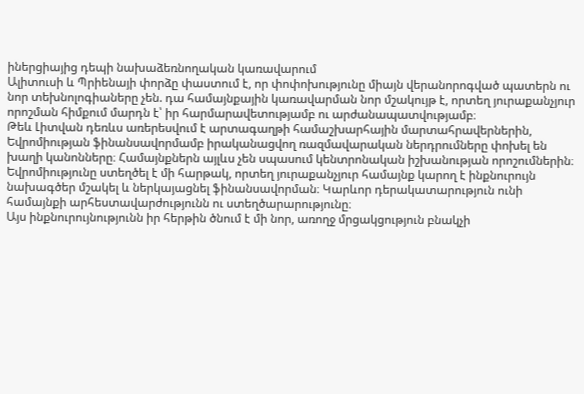իներցիայից դեպի նախաձեռնողական կառավարում
Ալիտուսի և Պրիենայի փորձը փաստում է, որ փոփոխությունը միայն վերանորոգված պատերն ու նոր տեխնոլոգիաները չեն. դա համայնքային կառավարման նոր մշակույթ է, որտեղ յուրաքանչյուր որոշման հիմքում մարդն է՝ իր հարմարավետությամբ ու արժանապատվությամբ։
Թեև Լիտվան դեռևս առերեսվում է արտագաղթի համաշխարհային մարտահրավերներին, Եվրոմիության ֆինանսավորմամբ իրականացվող ռազմավարական ներդրումները փոխել են խաղի կանոնները։ Համայնքներն այլևս չեն սպասում կենտրոնական իշխանության որոշումներին։ Եվրոմիությունը ստեղծել է մի հարթակ, որտեղ յուրաքանչյուր համայնք կարող է ինքնուրույն նախագծեր մշակել և ներկայացնել ֆինանսավորման։ Կարևոր դերակատարություն ունի համայնքի արհեստավարժությունն ու ստեղծարարությունը։
Այս ինքնուրույնությունն իր հերթին ծնում է մի նոր, առողջ մրցակցություն բնակչի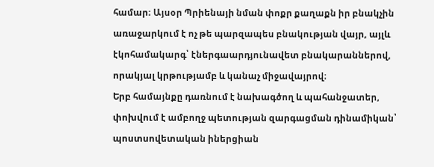համար։ Այսօր Պրիենայի նման փոքր քաղաքն իր բնակչին առաջարկում է ոչ թե պարզապես բնակության վայր, այլև էկոհամակարգ՝ էներգաարդյունավետ բնակարաններով, որակյալ կրթությամբ և կանաչ միջավայրով։
Երբ համայնքը դառնում է նախագծող և պահանջատեր, փոխվում է ամբողջ պետության զարգացման դինամիկան՝ պոստսովետական իներցիան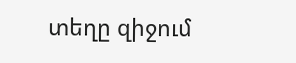տեղը զիջում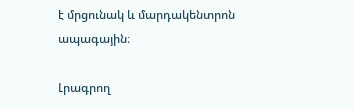է մրցունակ և մարդակենտրոն ապագային։

Լրագրող